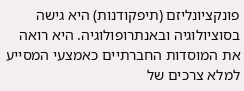פונקציונליזם (תיפקודנות) היא גישה בסוציולוגיה ובאנתרופולוגיה. היא רואה את המוסדות החברתיים כאמצעי המסייע למלא צרכים של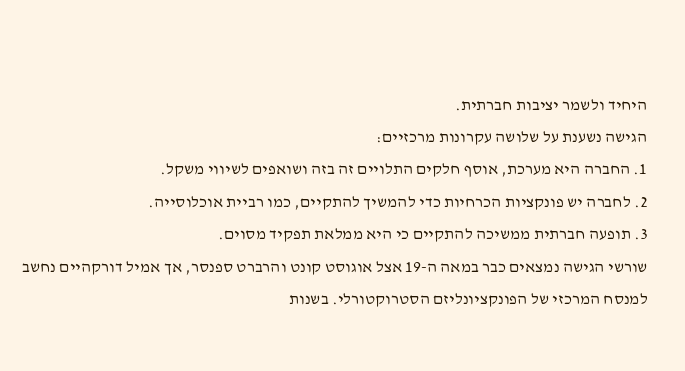היחיד ולשמר יציבות חברתית.
הגישה נשענת על שלושה עקרונות מרכזיים:
1. החברה היא מערכת, אוסף חלקים התלויים זה בזה ושואפים לשיווי משקל.
2. לחברה יש פונקציות הכרחיות כדי להמשיך להתקיים, כמו רביית אוכלוסייה.
3. תופעה חברתית ממשיכה להתקיים כי היא ממלאת תפקיד מסוים.
שורשי הגישה נמצאים כבר במאה ה-19 אצל אוגוסט קונט והרברט ספנסר, אך אמיל דורקהיים נחשב למנסח המרכזי של הפונקציונליזם הסטרוקטורלי. בשנות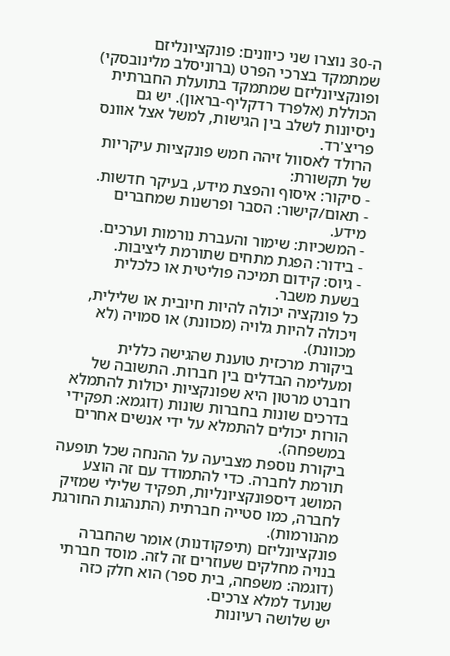ה-30 נוצרו שני כיוונים: פונקציונליזם שמתמקד בצרכי הפרט (ברוניסלב מלינובסקי) ופונקציונליזם שמתמקד בתועלת החברתית הכוללת (אלפרד רדקליף-בראון). יש גם ניסיונות לשלב בין הגישות, למשל אצל אוונס פריצ'רד.
הרולד לאסוול זיהה חמש פונקציות עיקריות של תקשורת:
- סיקור: איסוף והפצת מידע, בעיקר חדשות.
- תאום/קישור: הסבר ופרשנות שמחברים מידע.
- המשכיות: שימור והעברת נורמות וערכים.
- בידור: הפגת מתחים שתורמת ליציבות.
- גיוס: קידום תמיכה פוליטית או כלכלית בשעת משבר.
כל פונקציה יכולה להיות חיובית או שלילית, ויכולה להיות גלויה (מכוונת) או סמויה (לא מכוונת).
ביקורת מרכזית טוענת שהגישה כללית ומעלימה הבדלים בין חברות. התשובה של רוברט מרטון היא שפונקציות יכולות להתמלא בדרכים שונות בחברות שונות (דוגמא: תפקידי הורות יכולים להתמלא על ידי אנשים אחרים במשפחה).
ביקורת נוספת מצביעה על ההנחה שכל תופעה תורמת לחברה. כדי להתמודד עם זה הוצע המושג דיספונקציונליות, תפקיד שלילי שמזיק לחברה, כמו סטייה חברתית (התנהגות החורגת מהנורמות).
פונקציונליזם (תיפקודנות) אומר שהחברה בנויה מחלקים שעוזרים זה לזה. מוסד חברתי (דוגמה: משפחה, בית ספר) הוא חלק כזה שנועד למלא צרכים.
יש שלושה רעיונות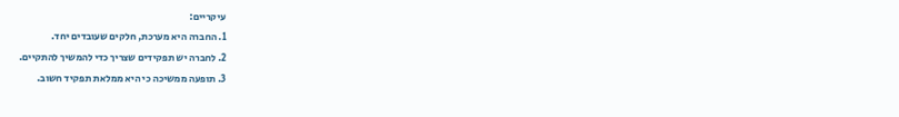עיקריים:
1. החברה היא מערכת, חלקים שעובדים יחד.
2. לחברה יש תפקידים שצריך כדי להמשיך להתקיים.
3. תופעה ממשיכה כי היא ממלאת תפקיד חשוב.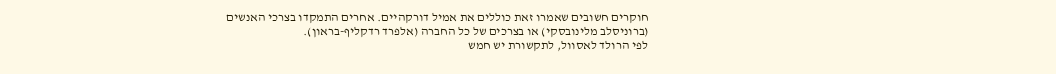חוקרים חשובים שאמרו זאת כוללים את אמיל דורקהיים. אחרים התמקדו בצרכי האנשים (ברוניסלב מלינובסקי) או בצרכים של כל החברה (אלפרד רדקליף-בראון).
לפי הרולד לאסוול, לתקשורת יש חמש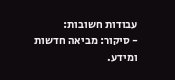עבודות חשובות:
- סיקור: מביאה חדשות ומידע.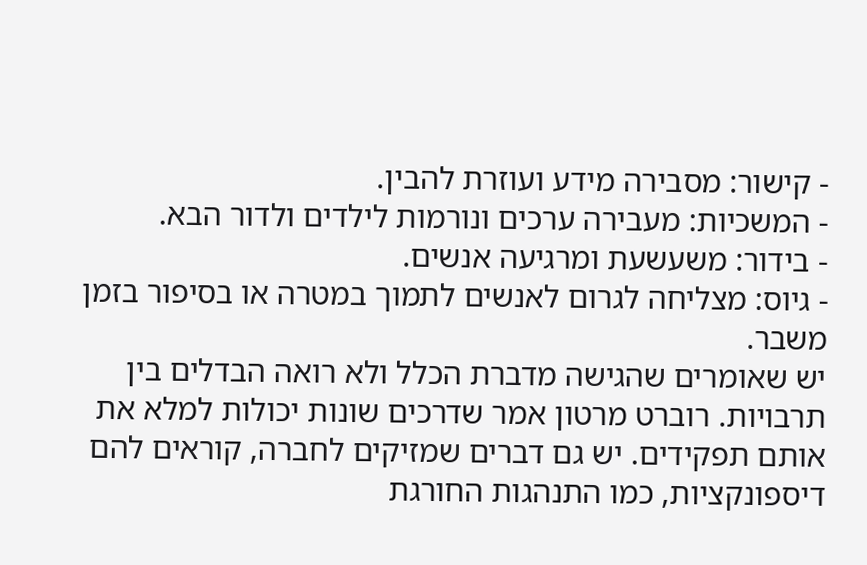- קישור: מסבירה מידע ועוזרת להבין.
- המשכיות: מעבירה ערכים ונורמות לילדים ולדור הבא.
- בידור: משעשעת ומרגיעה אנשים.
- גיוס: מצליחה לגרום לאנשים לתמוך במטרה או בסיפור בזמן משבר.
יש שאומרים שהגישה מדברת הכלל ולא רואה הבדלים בין תרבויות. רוברט מרטון אמר שדרכים שונות יכולות למלא את אותם תפקידים. יש גם דברים שמזיקים לחברה, קוראים להם דיספונקציות, כמו התנהגות החורגת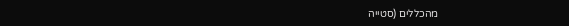מהכללים (סטייה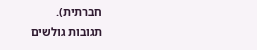חברתית).
תגובות גולשים